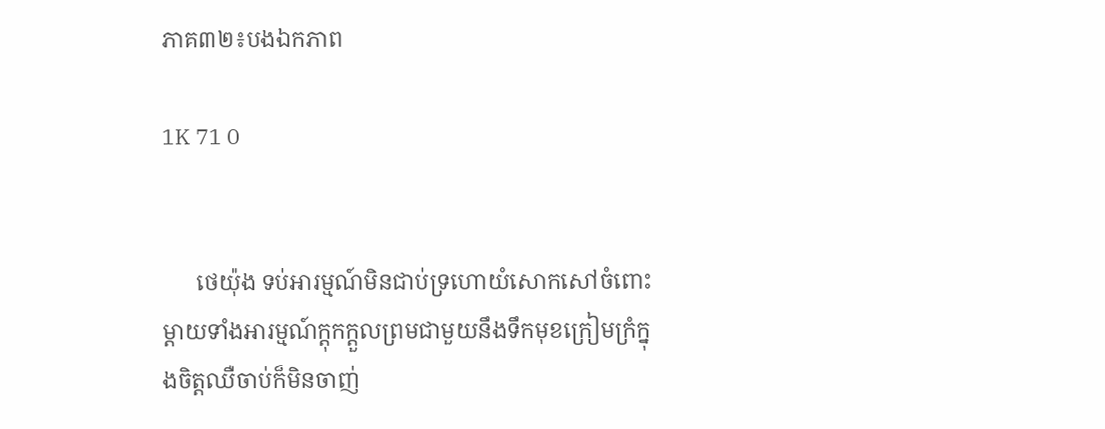ភាគ៣២៖បងឯកភាព

1K 71 0


      ថេយ៉ុង ទប់អារម្មណ៍មិនជាប់ទ្រហោយំសោកសៅចំពោះម្តាយទាំងអារម្មណ៍ក្តុកក្តួលព្រមជាមួយនឹងទឹកមុខក្រៀមក្រំក្នុងចិត្តឈឺចាប់ក៏មិនចាញ់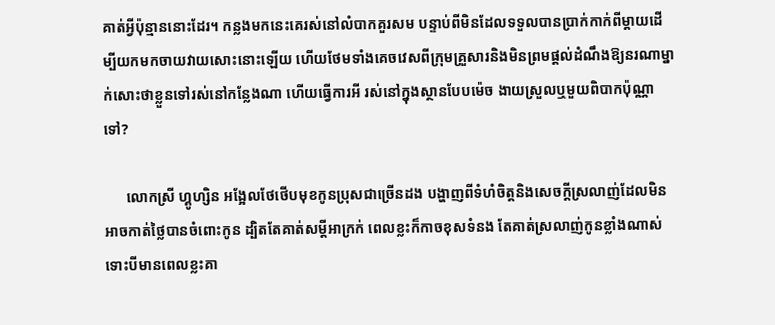គាត់អ្វីប៉ុន្មាននោះដែរ។ កន្លងមកនេះគេរស់នៅលំបាកគួរសម បន្ទាប់ពីមិនដែលទទួលបានប្រាក់កាក់ពីម្តាយដើម្បីយកមកចាយវាយសោះនោះឡើយ ហើយថែមទាំងគេចវេសពីក្រុមគ្រួសារនិងមិនព្រមផ្តល់ដំណឹងឱ្យនរណាម្នាក់សោះថាខ្លួនទៅរស់នៅកន្លែងណា ហើយធ្វើការអី រស់នៅក្នុងស្ថានបែបម៉េច ងាយស្រួលឬមួយពិបាកប៉ុណ្ណាទៅ?

      លោកស្រី ហ្គូហ្សិន អង្អែលថែថើបមុខកូនប្រុសជាច្រើនដង បង្ហាញពីទំហំចិត្តនិងសេចក្តីស្រលាញ់ដែលមិនអាចកាត់ថ្លៃបានចំពោះកូន ដ្បិតតែគាត់សម្តីអាក្រក់ ពេលខ្លះក៏កាចខុសទំនង តែគាត់ស្រលាញ់កូនខ្លាំងណាស់ ទោះបីមានពេលខ្លះគា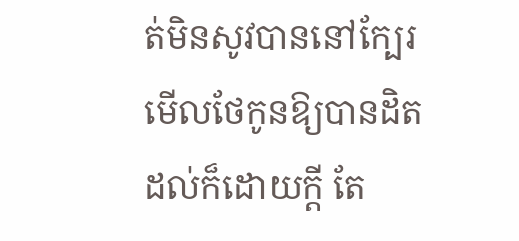ត់មិនសូវបាននៅក្បែរមើលថែកូនឱ្យបានដិតដល់ក៏ដោយក្តី តែ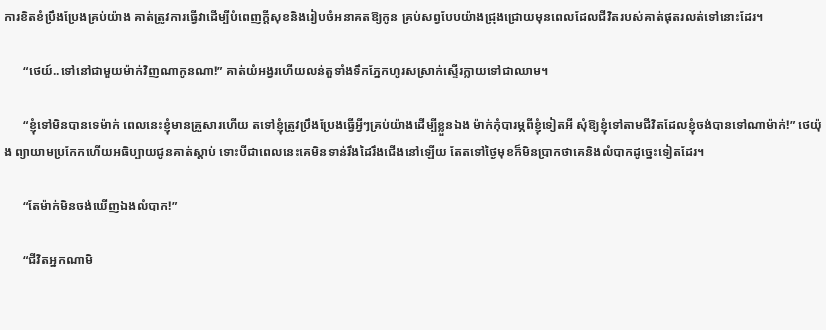ការខិតខំប្រឹងប្រែងគ្រប់យ៉ាង គាត់ត្រូវការធ្វើវាដើម្បីបំពេញក្តីសុខនិងរៀបចំអនាគតឱ្យកូន គ្រប់សព្វបែបយ៉ាងជ្រុងជ្រោយមុនពេលដែលជីវិតរបស់គាត់ផុតរលត់ទៅនោះដែរ។

      “ថេយ៍..ទៅនៅជាមួយម៉ាក់វិញណាកូនណា!” គាត់យំអង្វរហើយលន់តួទាំងទឹកភ្នែកហូរសស្រាក់ស្ទើរក្លាយទៅជាឈាម។

      “ខ្ញុំទៅមិនបានទេម៉ាក់ ពេលនេះខ្ញុំមានគ្រួសារហើយ តទៅខ្ញុំត្រូវប្រឹងប្រែងធ្វើអ្វីៗគ្រប់យ៉ាងដើម្បីខ្លួនឯង ម៉ាក់កុំបារម្ភពីខ្ញុំទៀតអី សុំឱ្យខ្ញុំទៅតាមជីវិតដែលខ្ញុំចង់បានទៅណាម៉ាក់!” ថេយ៉ុង ព្យាយាមប្រកែកហើយអធិប្បាយជូនគាត់ស្តាប់ ទោះបីជាពេលនេះគេមិនទាន់រឹងដៃរឹងជើងនៅឡើយ តែតទៅថ្ងៃមុខក៏មិនប្រាកថាគេនិងលំបាកដូច្នេះទៀតដែរ។

      “តែម៉ាក់មិនចង់ឃើញឯងលំបាក!”

      “ជីវិតអ្នកណាមិ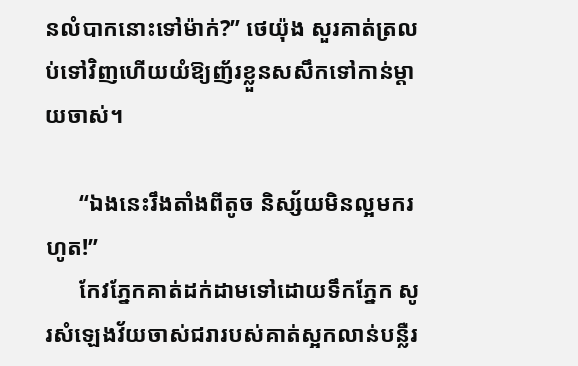នលំបាកនោះទៅម៉ាក់?” ថេយ៉ុង សួរគាត់ត្រលប់ទៅវិញហើយយំឱ្យញ័រខ្លួនសសឹកទៅកាន់ម្តាយចាស់។

      “ឯងនេះរឹងតាំងពីតូច និស្ស័យមិនល្អមករហូត!”
      កែវភ្នែកគាត់ដក់ដាមទៅដោយទឹកភ្នែក សូរសំឡេងវ័យចាស់ជរារបស់គាត់ស្អកលាន់បន្លឺរ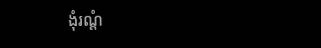ងុំរណ្តំ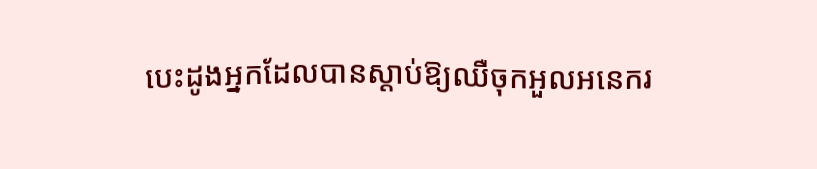បេះដូងអ្នកដែលបានស្តាប់ឱ្យឈឺចុកអួលអនេករ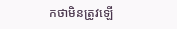កថាមិនត្រូវឡើ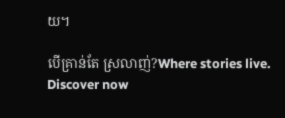យ។

បើគ្រាន់តែ ស្រលាញ់?Where stories live. Discover now